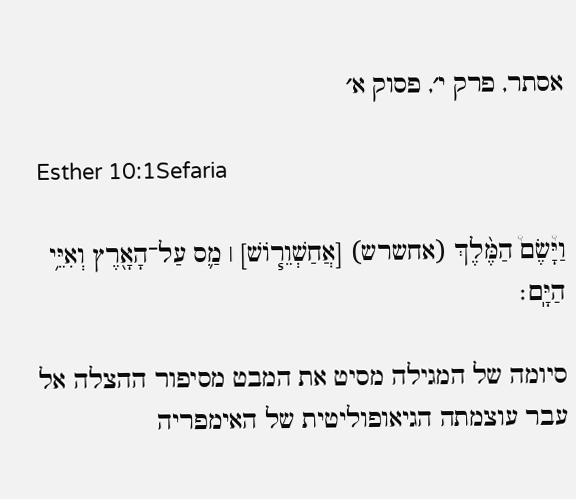אסתר, פרק י׳, פסוק א׳

Esther 10:1Sefaria

וַיָּ֩שֶׂם֩ הַמֶּ֨לֶךְ (אחשרש) [אֲחַשְׁוֵר֧וֹשׁ] ׀ מַ֛ס עַל־הָאָ֖רֶץ וְאִיֵּ֥י הַיָּֽם׃

סיומה של המגילה מסיט את המבט מסיפור ההצלה אל עבר עוצמתה הגיאופוליטית של האימפריה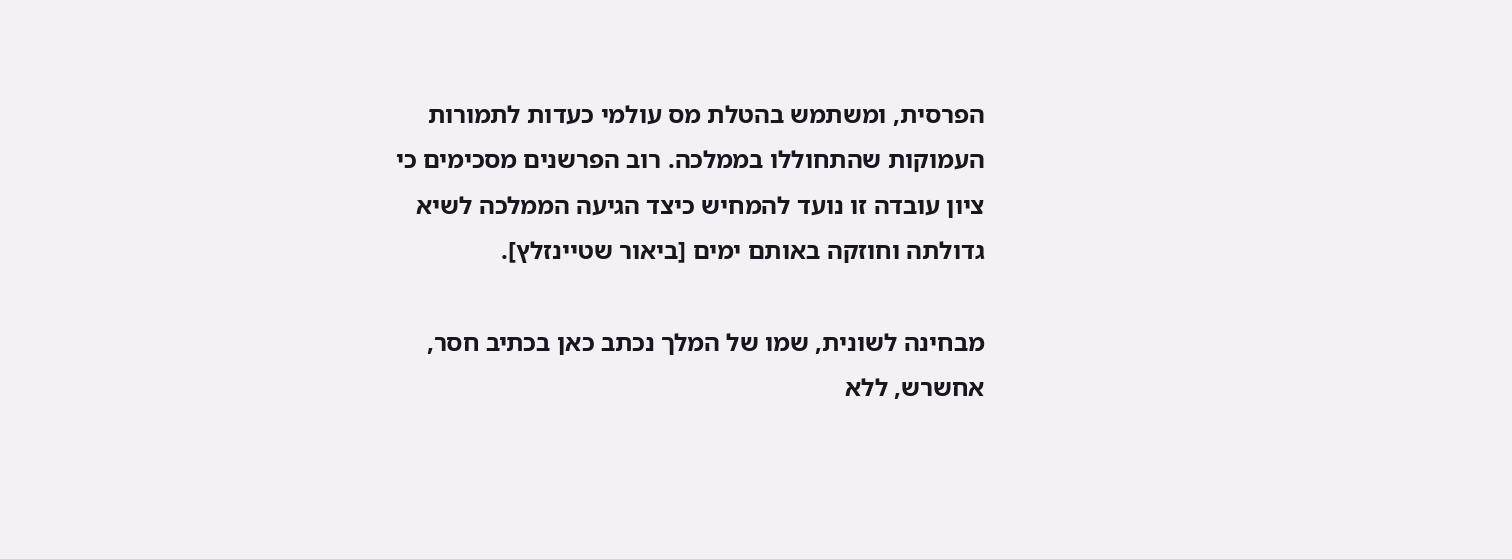הפרסית, ומשתמש בהטלת מס עולמי כעדות לתמורות העמוקות שהתחוללו בממלכה. רוב הפרשנים מסכימים כי ציון עובדה זו נועד להמחיש כיצד הגיעה הממלכה לשיא גדולתה וחוזקה באותם ימים [ביאור שטיינזלץ].

מבחינה לשונית, שמו של המלך נכתב כאן בכתיב חסר, אחשרש, ללא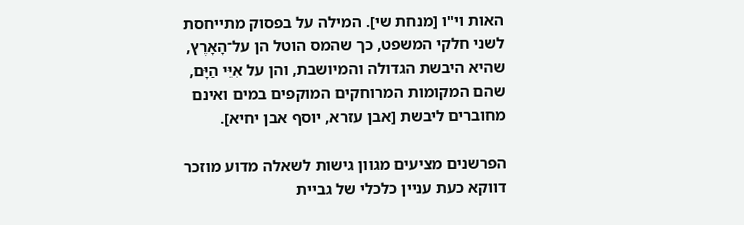האות וי"ו [מנחת שי]. המילה על בפסוק מתייחסת לשני חלקי המשפט, כך שהמס הוטל הן על־הָאָרֶץ, שהיא היבשת הגדולה והמיושבת, והן על אִיֵּי הַיָּם, שהם המקומות המרוחקים המוקפים במים ואינם מחוברים ליבשת [אבן עזרא, יוסף אבן יחיא].

הפרשנים מציעים מגוון גישות לשאלה מדוע מוזכר דווקא כעת עניין כלכלי של גביית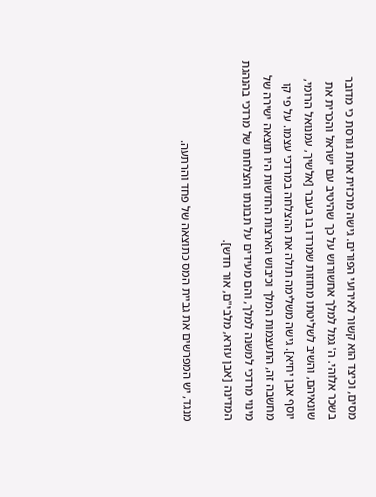מסים, וכיצד הוא קשור לאירועי הפורים. גישה מרכזית אחת גורסת כי מדובר בשכר אלוהי. ה' גמל למלך אחשורוש על כך שהיטיב עם ישראל והכרית את שונאיהם, והשיב לשליטתו מחוזות שמרדו בו בעבר [אלשיך, עמנואל הרומי, יוסף אבן יחיא]. גישה משלימה תולה את ההצלחה במרדכי עצמו. על פי קו מחשבה זה, התעצמות המלך וכיבוש הארצות החדשות היו תוצאה ישירה של מינוי מרדכי למשנה למלך, והם מעידים על תבונתו והצלחתו של מרדכי בהנהגת המדינה [אבן עזרא, מלבי"ם, אור חדש].

מנגד, יש המפרשים את גביית המס כתוצאה של פחד והרתעה.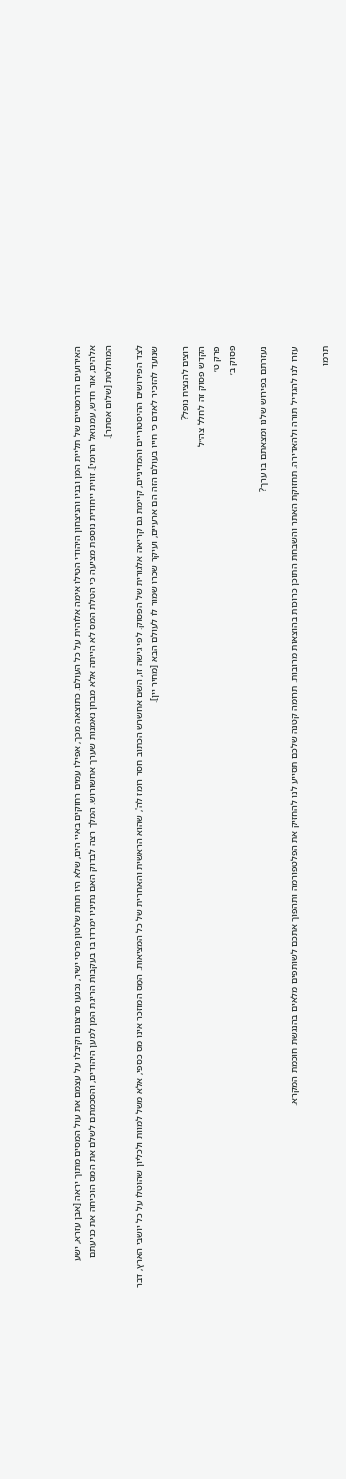האירועים הדרמטיים של תליית המן ובניו והניצחון היהודי הטילו אימה אלוהית על כל העולם. כתוצאה מכך, אפילו עמים רחוקים באיי הים, שלא היו תחת שלטון פרסי ישיר, נכנעו מרצונם וקיבלו על עצמם את עול המסים מתוך יראה [אבן עזרא, ישע אלהים, אור חדש, עמנואל הרומי]. זווית ייחודית נוספת מציעה כי הטלת המס לא הייתה אלא מבחן נאמנות שערך אחשורוש. המלך רצה לבדוק האם נתיניו ימרדו בו בעקבות הריגת המן למען היהודים, והסכמתם לשלם את המס הוכיחה את כניעתם המוחלטת [שלום אסתר].

לצד הפירושים ההיסטוריים והמדיניים, קיימת גם קריאה אלגורית של הפסוק. לפי גישה זו, השם אחשרש הכתוב חסר רומז לה', שהוא הראשית והאחרית של כל המציאות. המַס המוזכר אינו מס כספי, אלא משל למוות ולכליון שהוטלו על כל יושבי הארץ, דבר שנועד להזכיר לאדם כי חייו בעולם הזה הם ארעיים, ועיקר שכרו שמור לו לעולם הבא [מחיר יין].

רוצים להנציח נופל?
הקדש פסוק זה לחלל צה״ל
פרק ט׳
פסוק ב׳

נעזרתם בפירוש שלנו ומצאתם בו ערך?

עזרו לנו להגדיל תורה ולהאדירה. תחזוקת האתר והשבחת התוכן כרוכות בהוצאות מרובות. תרומה קטנה שלכם תסייע לנו להחזיק את הפלטפורמה ותהפוך אתכם לשותפים מלאים בהנגשת חוכמת המקרא.

תרמו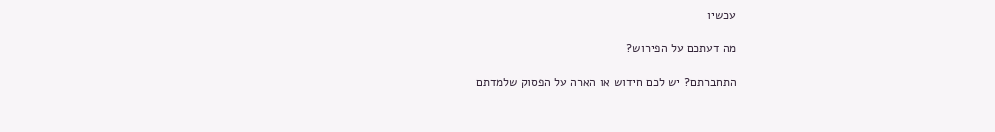עכשיו

מה דעתכם על הפירוש?

התחברתם? יש לכם חידוש או הארה על הפסוק שלמדתם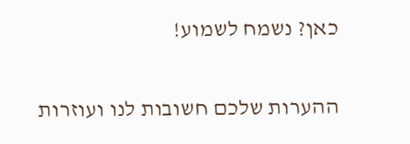כאן? נשמח לשמוע!

ההערות שלכם חשובות לנו ועוזרות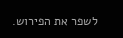לשפר את הפירוש.